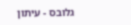גלובס - עיתון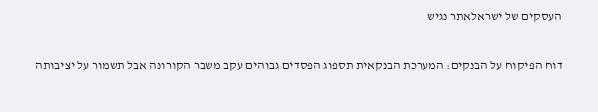העסקים של ישראלאתר נגיש

דוח הפיקוח על הבנקים: המערכת הבנקאית תספוג הפסדים גבוהים עקב משבר הקורונה אבל תשמור על יציבותה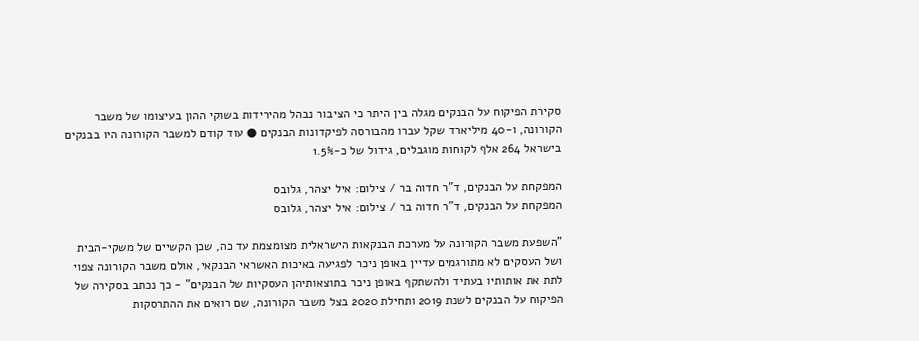סקירת הפיקוח על הבנקים מגלה בין היתר כי הציבור נבהל מהירידות בשוקי ההון בעיצומו של משבר הקורונה, ו-40 מיליארד שקל עברו מהבורסה לפיקדונות הבנקים ● עוד קודם למשבר הקורונה היו בבנקים בישראל 264 אלף לקוחות מוגבלים, גידול של כ-1.5%

המפקחת על הבנקים, ד"ר חדוה בר / צילום: איל יצהר, גלובס
המפקחת על הבנקים, ד"ר חדוה בר / צילום: איל יצהר, גלובס

"השפעת משבר הקורונה על מערכת הבנקאות הישראלית מצומצמת עד כה, שכן הקשיים של משקי-הבית ושל העסקים לא מתורגמים עדיין באופן ניכר לפגיעה באיכות האשראי הבנקאי, אולם משבר הקורונה צפוי לתת את אותותיו בעתיד ולהשתקף באופן ניכר בתוצאותיהן העסקיות של הבנקים" - כך נכתב בסקירה של הפיקוח על הבנקים לשנת 2019 ותחילת 2020 בצל משבר הקורונה, שם רואים את ההתרסקות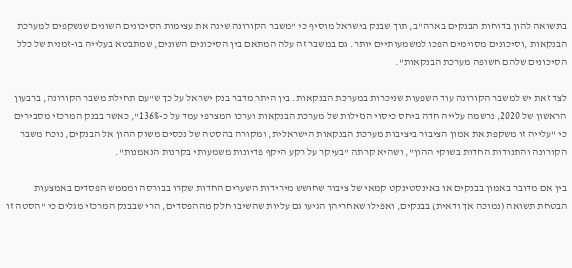בתשואה להון בדוחות הבנקים בארה"ב, תוך שבנק בישראל מוסיף כי "משבר הקורונה שינה את עצימות הסיכונים השונים שנשקפים למערכת הבנקאות ,וסיכונים מסוימים הפכו למשמעותיים יותר. גם במשבר זה עלה המתאם בין הסיכונים השונים, שמתבטא בעלייה בו-זמנית של כלל הסיכונים שלהם חשופה מערכת הבנקאות".

לצד זאת יש למשבר הקורונה עוד השפעות שניכרות במערכת הבנקאות. בין היתר מדבר בנק ישראל על כך ש"עם תחילת משבר הקורונה, ברבעון הראשון של 2020, נרשמה עלייה חדה ביחס כיסוי הנזילות של מערכת הבנקאות וערכו המצרפי עמד על כ-136%", כאשר בבנק המרכזי מסבירים כי "עלייה זו משקפת את אמון הציבור ביציבות מערכת הבנקאות הישראלית, ומקורה בהסטה של נכסים משוק ההון אל הבנקים, נוכח משבר הקורונה והתנודות החדות בשוקי ההון", ושהיא קרתה "בעיקר על רקע היקף פדיונות משמעותי בקרנות הנאמנות".

בין אם מדובר באמון בבנקים או באינסטינקט קמאי של ציבור שחושש מירידות השערים החדות שקרו בבורסה ומממש הפסדים באמצעות הבטחת תשואה (נמוכה אך ודאית) בבנקים, ואפילו שאחריהן הגיעו גם עליות שהשיבו חלק מההפסדים, הרי שבבנק המרכזי מגלים כי "הסטה זו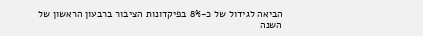הביאה לגידול של כ-8% בפיקדונות הציבור ברבעון הראשון של השנה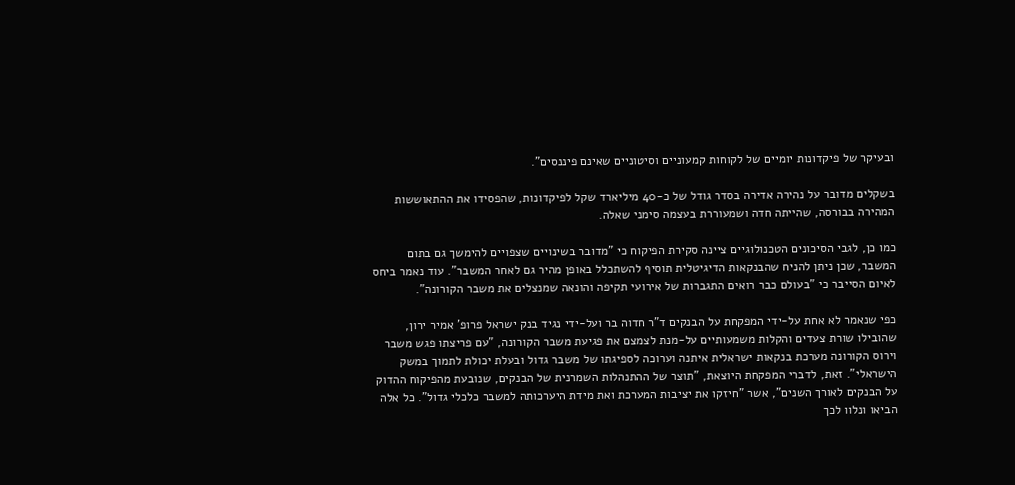ובעיקר של פיקדונות יומיים של לקוחות קמעוניים וסיטוניים שאינם פיננסים".

בשקלים מדובר על נהירה אדירה בסדר גודל של כ-40 מיליארד שקל לפיקדונות, שהפסידו את ההתאוששות המהירה בבורסה, שהייתה חדה ושמעוררת בעצמה סימני שאלה.

כמו כן, לגבי הסיכונים הטכנולוגיים ציינה סקירת הפיקוח כי "מדובר בשינויים שצפויים להימשך גם בתום המשבר, שכן ניתן להניח שהבנקאות הדיגיטלית תוסיף להשתכלל באופן מהיר גם לאחר המשבר". עוד נאמר ביחס לאיום הסייבר כי "בעולם כבר רואים התגברות של אירועי תקיפה והונאה שמנצלים את משבר הקורונה".

כפי שנאמר לא אחת על-ידי המפקחת על הבנקים ד"ר חדוה בר ועל-ידי נגיד בנק ישראל פרופ' אמיר ירון, שהובילו שורת צעדים והקלות משמעותיים על-מנת לצמצם את פגיעת משבר הקורונה, "עם פריצתו פגש משבר וירוס הקורונה מערכת בנקאות ישראלית איתנה וערוכה לספיגתו של משבר גדול ובעלת יכולת לתמוך במשק הישראלי". זאת, לדברי המפקחת היוצאת, "תוצר של ההתנהלות השמרנית של הבנקים, שנובעת מהפיקוח ההדוק על הבנקים לאורך השנים", אשר "חיזקו את יציבות המערכת ואת מידת היערכותה למשבר כלכלי גדול". כל אלה הביאו ונלוו לכך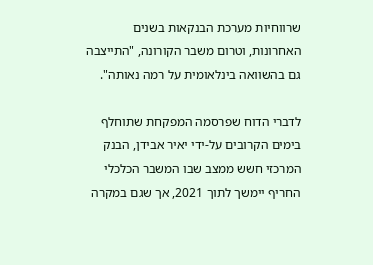שרווחיות מערכת הבנקאות בשנים האחרונות, וטרום משבר הקורונה, "התייצבה גם בהשוואה בינלאומית על רמה נאותה".

לדברי הדוח שפרסמה המפקחת שתוחלף בימים הקרובים על-ידי יאיר אבידן, הבנק המרכזי חשש ממצב שבו המשבר הכלכלי החריף יימשך לתוך 2021, אך שגם במקרה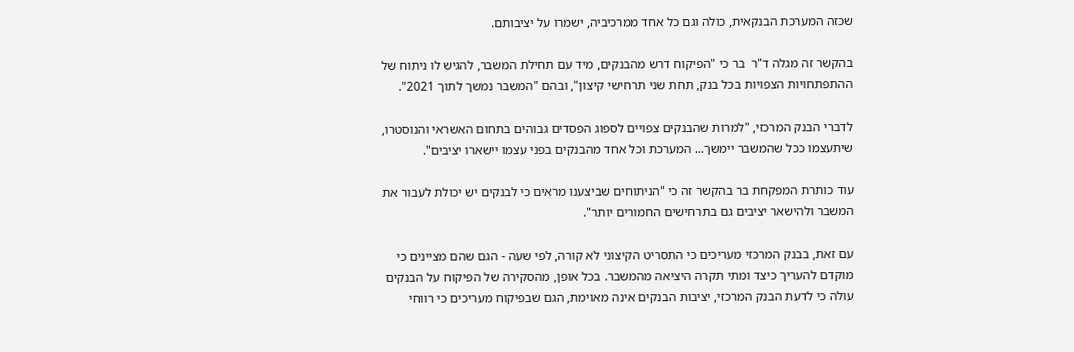שכזה המערכת הבנקאית, כולה וגם כל אחד ממרכיביה, ישמרו על יציבותם.

בהקשר זה מגלה ד"ר  בר כי "הפיקוח דרש מהבנקים, מיד עם תחילת המשבר, להגיש לו ניתוח של ההתפתחויות הצפויות בכל בנק, תחת שני תרחישי קיצון", ובהם "המשבר נמשך לתוך 2021".

לדברי הבנק המרכזי, "למרות שהבנקים צפויים לספוג הפסדים גבוהים בתחום האשראי והנוסטרו, שיתעצמו ככל שהמשבר יימשך... המערכת וכל אחד מהבנקים בפני עצמו יישארו יציבים".

עוד כותרת המפקחת בר בהקשר זה כי "הניתוחים שביצענו מראים כי לבנקים יש יכולת לעבור את המשבר ולהישאר יציבים גם בתרחישים החמורים יותר".

עם זאת, בבנק המרכזי מעריכים כי התסריט הקיצוני לא קורה, לפי שעה - הגם שהם מציינים כי מוקדם להעריך כיצד ומתי תקרה היציאה מהמשבר. בכל אופן, מהסקירה של הפיקוח על הבנקים עולה כי לדעת הבנק המרכזי, יציבות הבנקים אינה מאוימת, הגם שבפיקוח מעריכים כי רווחי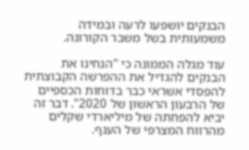הבנקים יושפעו לרעה ובמידה משמעותית בשל משבר הקורונה.

עוד מגלה הממונה כי "הנחינו את הבנקים להגדיל את ההפרשה הקבוצתית להפסדי אשראי כבר בדוחות הכספיים של הרבעון הראשון של 2020". דבר זה יביא להפחתה של מיליארדי שקלים מהרווח המצרפי של הענף.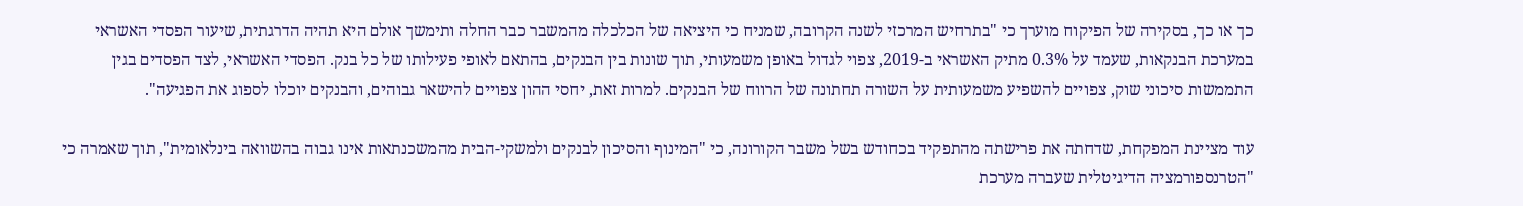כך או כך, בסקירה של הפיקוח מוערך כי "בתרחיש המרכזי לשנה הקרובה, שמניח כי היציאה של הכלכלה מהמשבר כבר החלה ותימשך אולם היא תהיה הדרגתית, שיעור הפסדי האשראי במערכת הבנקאות, שעמד על 0.3% מתיק האשראי ב-2019, צפוי לגדול באופן משמעותי, תוך שונות בין הבנקים, בהתאם לאופי פעילותו של כל בנק. הפסדי האשראי, לצד הפסדים בגין התממשות סיכוני שוק, צפויים להשפיע משמעותית על השורה תחתונה של הרווח של הבנקים. למרות זאת, יחסי ההון צפויים להישאר גבוהים, והבנקים יוכלו לספוג את הפגיעה".

עוד מציינת המפקחת, שדחתה את פרישתה מהתפקיד בכחודש בשל משבר הקורונה, כי "המינוף והסיכון לבנקים ולמשקי-הבית מהמשכנתאות אינו גבוה בהשוואה בינלאומית", תוך שאמרה כי "הטרנספורמציה הדיגיטלית שעברה מערכת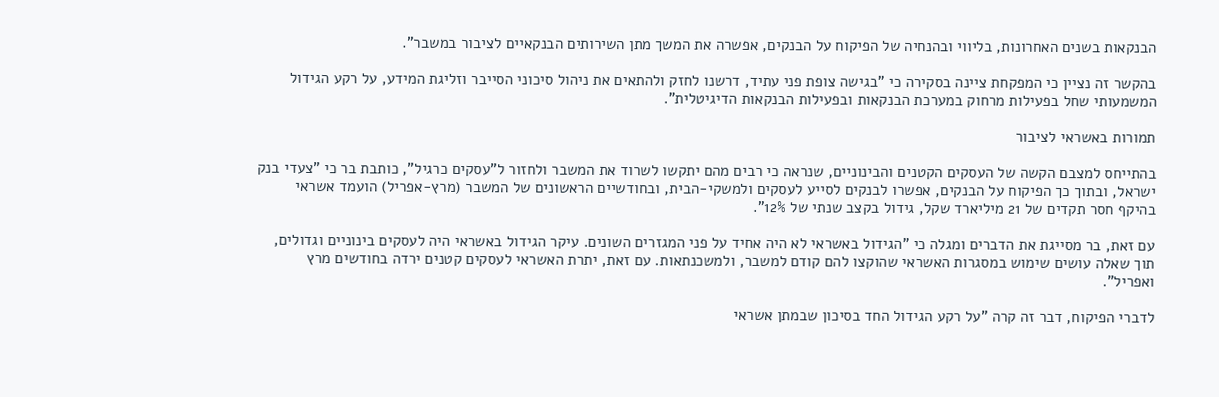הבנקאות בשנים האחרונות, בליווי ובהנחיה של הפיקוח על הבנקים, אפשרה את המשך מתן השירותים הבנקאיים לציבור במשבר".

בהקשר זה נציין כי המפקחת ציינה בסקירה כי "בגישה צופת פני עתיד, דרשנו לחזק ולהתאים את ניהול סיכוני הסייבר וזליגת המידע, על רקע הגידול המשמעותי שחל בפעילות מרחוק במערכת הבנקאות ובפעילות הבנקאות הדיגיטלית".

תמורות באשראי לציבור

בהתייחס למצבם הקשה של העסקים הקטנים והבינוניים, שנראה כי רבים מהם יתקשו לשרוד את המשבר ולחזור ל"עסקים כרגיל", כותבת בר כי "צעדי בנק ישראל, ובתוך כך הפיקוח על הבנקים, אפשרו לבנקים לסייע לעסקים ולמשקי-הבית, ובחודשיים הראשונים של המשבר (מרץ-אפריל) הועמד אשראי בהיקף חסר תקדים של 21 מיליארד שקל, גידול בקצב שנתי של 12%".

עם זאת, בר מסייגת את הדברים ומגלה כי "הגידול באשראי לא היה אחיד על פני המגזרים השונים. עיקר הגידול באשראי היה לעסקים בינוניים וגדולים, תוך שאלה עושים שימוש במסגרות האשראי שהוקצו להם קודם למשבר, ולמשכנתאות. עם זאת, יתרת האשראי לעסקים קטנים ירדה בחודשים מרץ ואפריל".

לדברי הפיקוח, דבר זה קרה "על רקע הגידול החד בסיכון שבמתן אשראי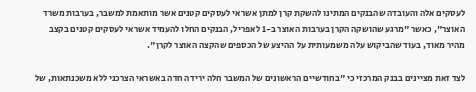לעסקים אלה והעובדה שהבנקים המתינו להשקת קרן למתן אשראי לעסקים קטנים אשר מותאמת למשבר, בערבות משרד האוצר", כאשר "מרגע שהושקה הקרן בערבות האוצר ב-1 לאפריל, הבנקים החלו להעמיד אשראי לעסקים קטנים בקצב מהיר מאוד, בעוד שהביקוש עלה משמעותית על ההיצע של הכספים שהקצה האוצר לקרן".

לצד זאת מציינים בבנק המרכזי כי "בחודשיים הראשונים של המשבר חלה ירידה חדה באשראי הצרכני ללא משכנתאות, של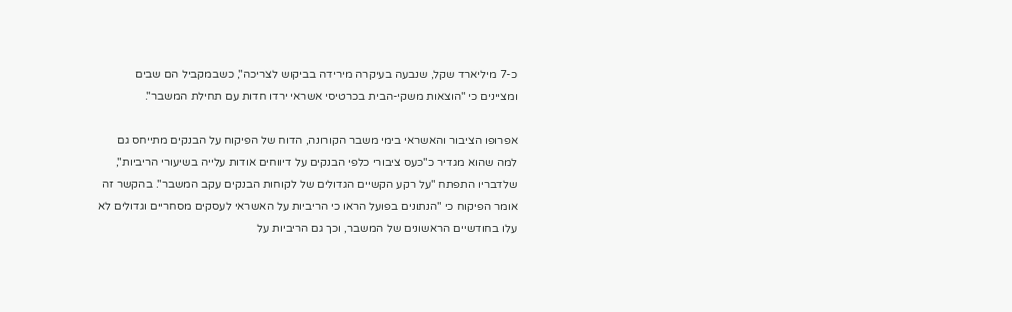כ-7 מיליארד שקל, שנבעה בעיקרה מירידה בביקוש לצריכה", כשבמקביל הם שבים ומציינים כי "הוצאות משקי-הבית בכרטיסי אשראי ירדו חדות עם תחילת המשבר".

אפרופו הציבור והאשראי בימי משבר הקורונה, הדוח של הפיקוח על הבנקים מתייחס גם למה שהוא מגדיר כ"כעס ציבורי כלפי הבנקים על דיווחים אודות עלייה בשיעורי הריביות", שלדבריו התפתח "על רקע הקשיים הגדולים של לקוחות הבנקים עקב המשבר". בהקשר זה אומר הפיקוח כי "הנתונים בפועל הראו כי הריביות על האשראי לעסקים מסחריים וגדולים לא עלו בחודשיים הראשונים של המשבר, וכך גם הריביות על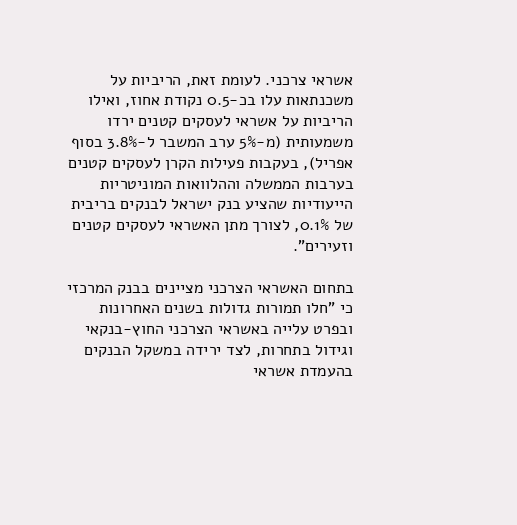אשראי צרכני. לעומת זאת, הריביות על משכנתאות עלו בכ-0.5 נקודת אחוז, ואילו הריביות על אשראי לעסקים קטנים ירדו משמעותית (מ-5% ערב המשבר ל-3.8% בסוף אפריל), בעקבות פעילות הקרן לעסקים קטנים בערבות הממשלה וההלוואות המוניטריות הייעודיות שהציע בנק ישראל לבנקים בריבית של 0.1%, לצורך מתן האשראי לעסקים קטנים וזעירים".

בתחום האשראי הצרכני מציינים בבנק המרכזי כי "חלו תמורות גדולות בשנים האחרונות ובפרט עלייה באשראי הצרכני החוץ-בנקאי וגידול בתחרות, לצד ירידה במשקל הבנקים בהעמדת אשראי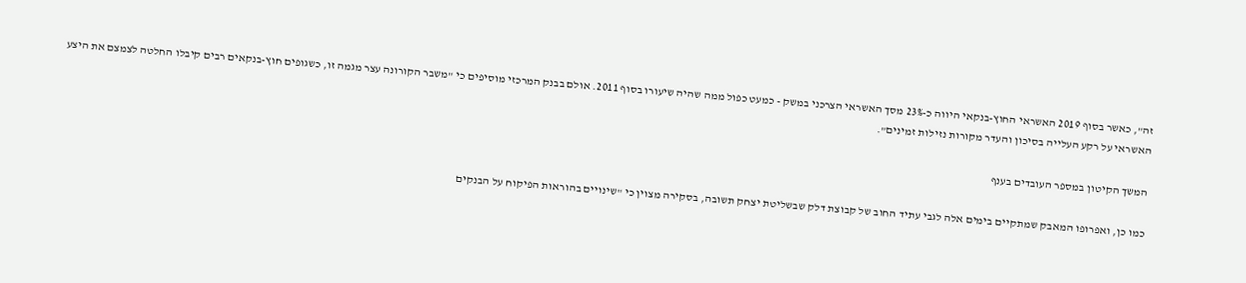זה", כאשר בסוף 2019 האשראי החוץ-בנקאי היווה כ-23% מסך האשראי הצרכני במשק - כמעט כפול ממה שהיה שיעורו בסוף 2011. אולם בבנק המרכזי מוסיפים כי "משבר הקורונה עצר מגמה זו, כשגופים חוץ-בנקאים רבים קיבלו החלטה לצמצם את היצע האשראי על רקע העלייה בסיכון והעדר מקורות נזילות זמינים".

המשך הקיטון במספר העובדים בענף

כמו כן, ואפרופו המאבק שמתקיים בימים אלה לגבי עתיד החוב של קבוצת דלק שבשליטת יצחק תשובה, בסקירה מצוין כי "שינויים בהוראות הפיקוח על הבנקים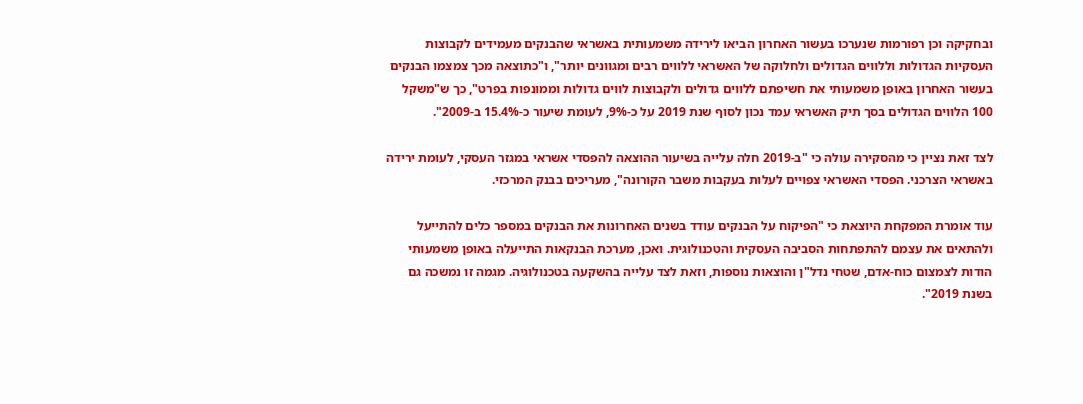ובחקיקה וכן רפורמות שנערכו בעשור האחרון הביאו לירידה משמעותית באשראי שהבנקים מעמידים לקבוצות העסקיות הגדולות וללווים הגדולים ולחלוקה של האשראי ללווים רבים ומגוונים יותר", ו"כתוצאה מכך צמצמו הבנקים בעשור האחרון באופן משמעותי את חשיפתם ללווים גדולים ולקבוצות לווים גדולות וממונפות בפרט", כך ש"משקל 100 הלווים הגדולים בסך תיק האשראי עמד נכון לסוף שנת 2019 על כ-9%, לעומת שיעור כ-15.4% ב-2009".

לצד זאת נציין כי מהסקירה עולה כי "ב-2019 חלה עלייה בשיעור ההוצאה להפסדי אשראי במגזר העסקי, לעומת ירידה באשראי הצרכני. הפסדי האשראי צפויים לעלות בעקבות משבר הקורונה", מעריכים בבנק המרכזי.

עוד אומרת המפקחת היוצאת כי "הפיקוח על הבנקים עודד בשנים האחרונות את הבנקים במספר כלים להתייעל ולהתאים את עצמם להתפתחות הסביבה העסקית והטכנולוגית. ואכן, מערכת הבנקאות התייעלה באופן משמעותי הודות לצמצום כוח-אדם, שטחי נדל"ן והוצאות נוספות, וזאת לצד עלייה בהשקעה בטכנולוגיה. מגמה זו נמשכה גם בשנת 2019".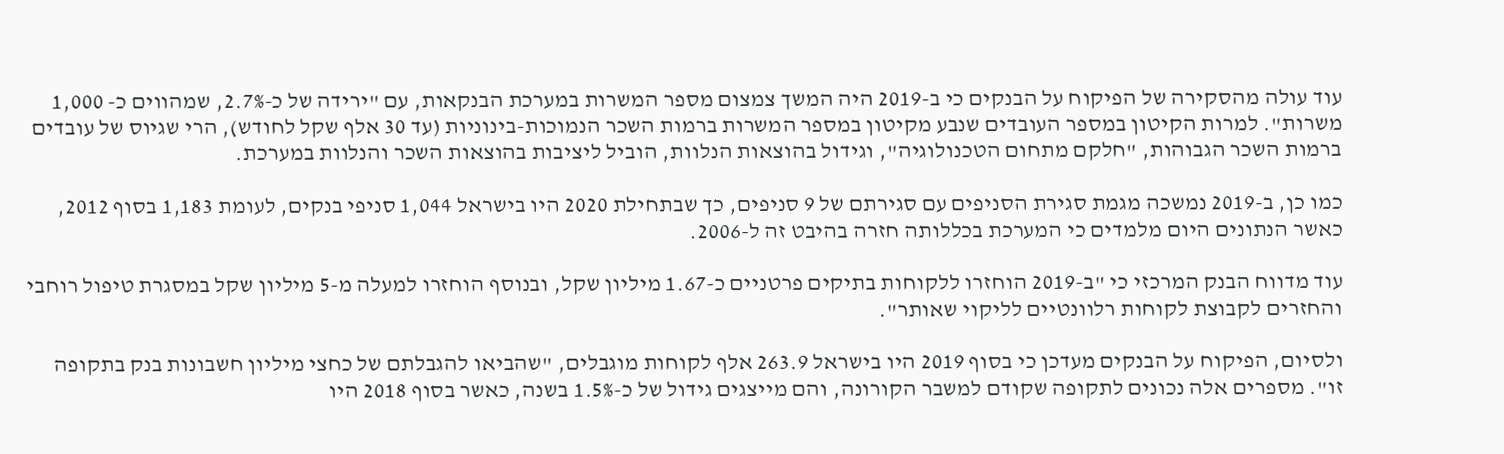עוד עולה מהסקירה של הפיקוח על הבנקים כי ב-2019 היה המשך צמצום מספר המשרות במערכת הבנקאות, עם "ירידה של כ-2.7%, שמהווים כ- 1,000 משרות". למרות הקיטון במספר העובדים שנבע מקיטון במספר המשרות ברמות השכר הנמוכות-בינוניות (עד 30 אלף שקל לחודש), הרי שגיוס של עובדים ברמות השכר הגבוהות, "חלקם מתחום הטכנולוגיה", וגידול בהוצאות הנלוות, הוביל ליציבות בהוצאות השכר והנלוות במערכת.

כמו כן, ב-2019 נמשכה מגמת סגירת הסניפים עם סגירתם של 9 סניפים, כך שבתחילת 2020 היו בישראל 1,044 סניפי בנקים, לעומת 1,183 בסוף 2012, כאשר הנתונים היום מלמדים כי המערכת בכללותה חזרה בהיבט זה ל-2006.

עוד מדווח הבנק המרכזי כי "ב-2019 הוחזרו ללקוחות בתיקים פרטניים כ-1.67 מיליון שקל, ובנוסף הוחזרו למעלה מ-5 מיליון שקל במסגרת טיפול רוחבי והחזרים לקבוצת לקוחות רלוונטיים לליקוי שאותר".

ולסיום, הפיקוח על הבנקים מעדכן כי בסוף 2019 היו בישראל 263.9 אלף לקוחות מוגבלים, "שהביאו להגבלתם של כחצי מיליון חשבונות בנק בתקופה זו". מספרים אלה נכונים לתקופה שקודם למשבר הקורונה, והם מייצגים גידול של כ-1.5% בשנה, כאשר בסוף 2018 היו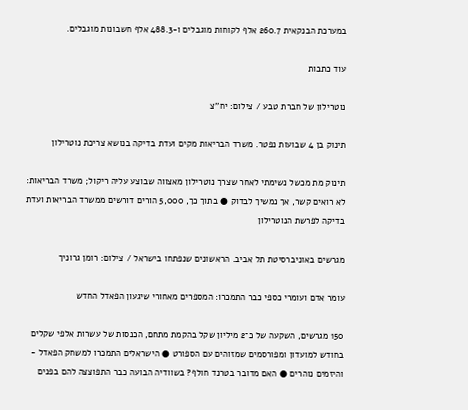במערכת הבנקאית 260.7 אלף לקוחות מוגבלים ו-488.3 אלף חשבונות מוגבלים.

עוד כתבות

נוטרילון של חברת טבע / צילום: יח''צ

תינוק בן 4 שבועות נפטר. משרד הבריאות מקים ועדת בדיקה בנושא צריכת נוטרילון

תינוק מת מכשל נשימתי לאחר שצרך נוטרילון מאצווה שבוצע עליה ריקול; משרד הבריאות: לא רואים קשר, אך נמשיך לבדוק ● בתוך כך, 5,000 הורים דורשים ממשרד הבריאות ועדת בדיקה לפרשת הנוטרילון

מגרשים באוניברסיטת תל אביב. הראשונים שנפתחו בישראל / צילום: רומן גרוניך

עומר אדם ועומרי כספי כבר התמכרו: המספרים מאחורי שיגעון הפאדל החדש

150 מגרשים, השקעה של כ־2 מיליון שקל בהקמת מתחם, הכנסות של עשרות אלפי שקלים בחודש למועדון ומפורסמים שמזוהים עם הספורט ● הישראלים התמכרו למשחק הפאדל - והיזמים נוהרים ● האם מדובר בטרנד חולף? בשוודיה הבועה כבר התפוצצה להם בפנים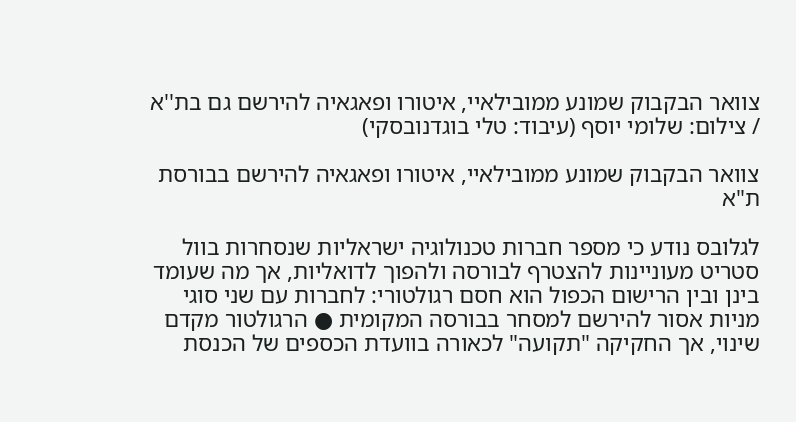צוואר הבקבוק שמונע ממובילאיי, איטורו ופאגאיה להירשם גם בת''א / צילום: שלומי יוסף (עיבוד: טלי בוגדנובסקי)

צוואר הבקבוק שמונע ממובילאיי, איטורו ופאגאיה להירשם בבורסת ת"א

לגלובס נודע כי מספר חברות טכנולוגיה ישראליות שנסחרות בוול סטריט מעוניינות להצטרף לבורסה ולהפוך לדואליות, אך מה שעומד בינן ובין הרישום הכפול הוא חסם רגולטורי: לחברות עם שני סוגי מניות אסור להירשם למסחר בבורסה המקומית ● הרגולטור מקדם שינוי, אך החקיקה "תקועה" לכאורה בוועדת הכספים של הכנסת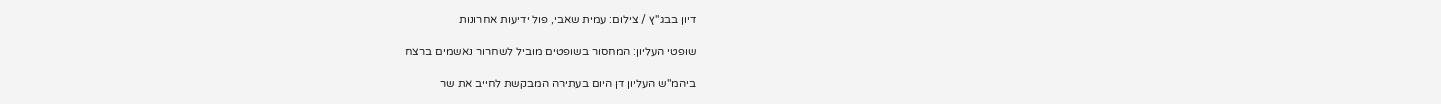דיון בבג''ץ / צילום: עמית שאבי, פול ידיעות אחרונות

שופטי העליון: המחסור בשופטים מוביל לשחרור נאשמים ברצח

ביהמ"ש העליון דן היום בעתירה המבקשת לחייב את שר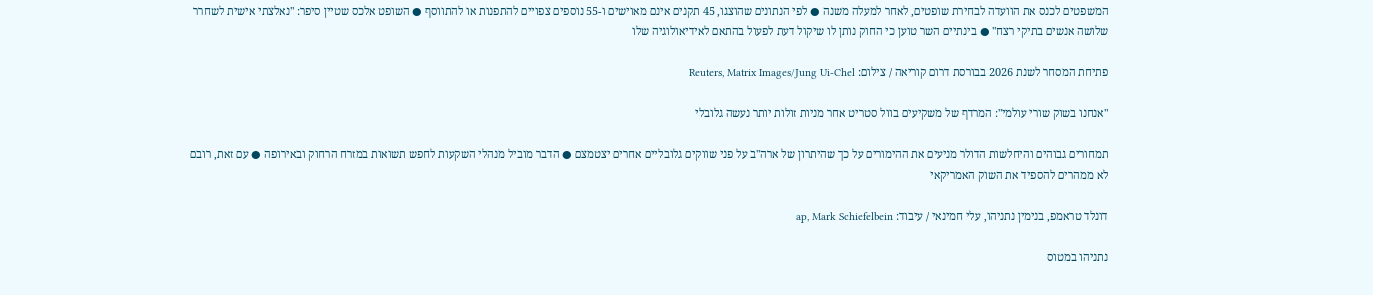המשפטים לכנס את הוועדה לבחירת שופטים, לאחר למעלה משנה ● לפי הנתונים שהוצגו, 45 תקנים אינם מאוישים ו-55 נוספים צפויים להתפנות או להתווסף ● השופט אלכס שטיין סיפר: "נאלצתי אישית לשחרר שלושה אנשים בתיקי רצח" ● בינתיים השר טוען כי החוק נותן לו שיקול דעת לפעול בהתאם לאידיאולוגיה שלו

פתיחת המסחר לשנת 2026 בבורסת דרום קוריאה / צילום: Reuters, Matrix Images/Jung Ui-Chel

"אנחנו בשוק שורי עולמי": המרדף של משקיעים בוול סטריט אחר מניות זולות יותר נעשה גלובלי

תמחורים גבוהים והיחלשות הדולר מניעים את ההימורים על כך שהיתרון של ארה"ב על פני שווקים גלובליים אחרים יצטמצם ● הדבר מוביל מנהלי השקעות לחפש תשואות במזרח הרחוק ובאירופה ● עם זאת, רובם לא ממהרים להספיד את השוק האמריקאי

דונלד טראמפ, בנימין נתניהו, עלי חמינאי / עיבוד: ap, Mark Schiefelbein

נתניהו במטוס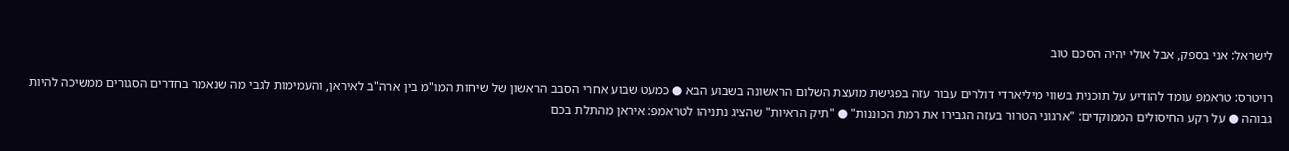לישראל: אני בספק, אבל אולי יהיה הסכם טוב

רויטרס: טראמפ עומד להודיע על תוכנית בשווי מיליארדי דולרים עבור עזה בפגישת מועצת השלום הראשונה בשבוע הבא ● כמעט שבוע אחרי הסבב הראשון של שיחות המו"מ בין ארה"ב לאיראן, והעמימות לגבי מה שנאמר בחדרים הסגורים ממשיכה להיות גבוהה ● על רקע החיסולים הממוקדים: "ארגוני הטרור בעזה הגבירו את רמת הכוננות" ● "תיק הראיות" שהציג נתניהו לטראמפ: איראן מהתלת בכם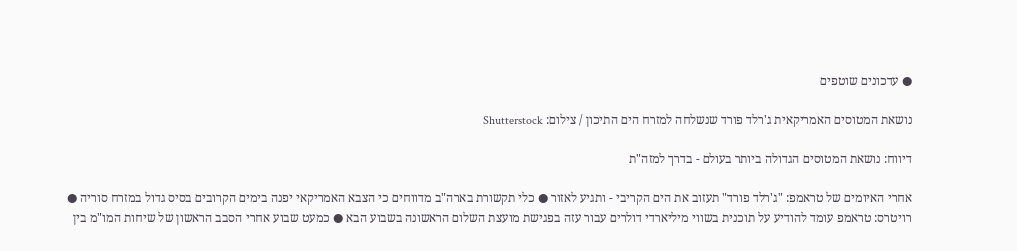● עדכונים שוטפים

נושאת המטוסים האמריקאית ג'רלד פורד שנשלחה למזרח הים התיכון / צילום: Shutterstock

דיווח: נושאת המטוסים הגדולה ביותר בעולם - בדרך למזה"ת

אחרי האיומים של טראמפ: "ג'רלד פורד" תעזוב את הים הקריבי - ותגיע לאזור ● כלי תקשורת בארה"ב מדווחים כי הצבא האמריקאי יפנה בימים הקרובים בסיס גדול במזרח סוריה ● רויטרס: טראמפ עומד להודיע על תוכנית בשווי מיליארדי דולרים עבור עזה בפגישת מועצת השלום הראשונה בשבוע הבא ● כמעט שבוע אחרי הסבב הראשון של שיחות המו"מ בין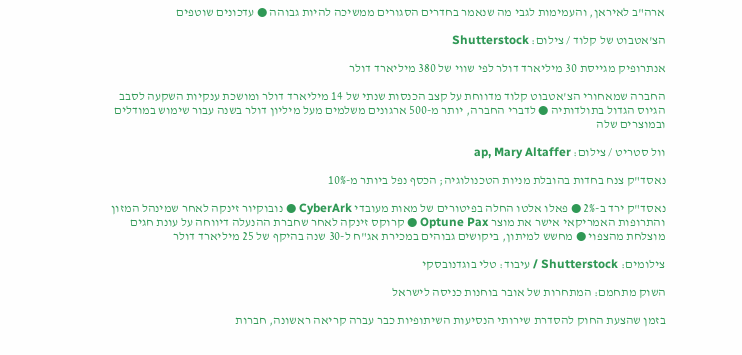ארה"ב לאיראן, והעמימות לגבי מה שנאמר בחדרים הסגורים ממשיכה להיות גבוהה ● עדכונים שוטפים

הצ'אטבוט של קלוד / צילום: Shutterstock

אנתרופיק מגייסת 30 מיליארד דולר לפי שווי של 380 מיליארד דולר

החברה שמאחורי הצ'אטבוט קלוד מדווחת על קצב הכנסות שנתי של 14 מיליארד דולר ומושכת ענקיות השקעה לסבב הגיוס הגדול בתולדותיה ● לדברי החברה, יותר מ-500 ארגונים משלמים מעל מיליון דולר בשנה עבור שימוש במודלים ובמוצרים שלה

וול סטריט / צילום: ap, Mary Altaffer

נאסד"ק צנח בחדות בהובלת מניות הטכנולוגיה; הכסף נפל ביותר מ-10%

נאסד"ק ירד ב-2% ● פאלו אלטו החלה בפיטורים של מאות מעובדי CyberArk ● נובוקיור זינקה לאחר שמינהל המזון והתרופות האמריקאי אישר את מוצר Optune Pax ● קרוקס זינקה לאחר שחברת ההנעלה דיווחה על עונת חגים מוצלחת מהצפוי ● מחשש למיתון, ביקושים גבוהים במכירת אג"ח ל-30 שנה בהיקף של 25 מיליארד דולר

צילומים: Shutterstock / עיבוד: טלי בוגדנובסקי

השוק מתחמם: המתחרות של אובר בוחנות כניסה לישראל

בזמן שהצעת החוק להסדרת שירותי הנסיעות השיתופיות כבר עברה קריאה ראשונה, חברות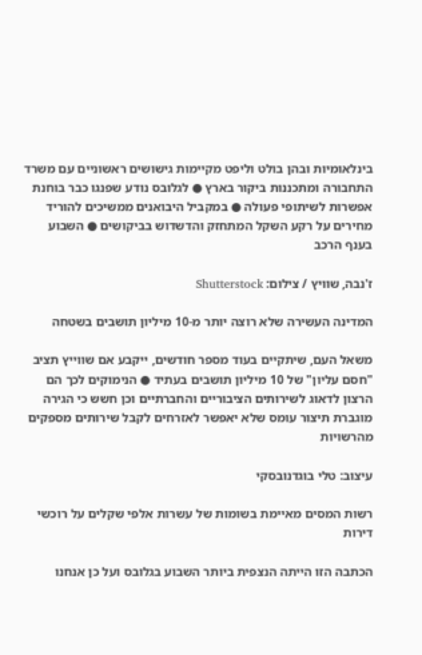בינלאומיות ובהן בולט וליפט מקיימות גישושים ראשוניים עם משרד התחבורה ומתכננות ביקור בארץ ● לגלובס נודע שפנגו כבר בוחנת אפשרות לשיתופי פעולה ● במקביל היבואנים ממשיכים להוריד מחירים על רקע השקל המתחזק והדשדוש בביקושים ● השבוע בענף הרכב

ז'נבה, שוויץ / צילום: Shutterstock

המדינה העשירה שלא רוצה יותר מ-10 מיליון תושבים בשטחה

משאל העם, שיתקיים בעוד מספר חודשים, ייקבע אם שווייץ תציב "חסם עליון" של 10 מיליון תושבים בעתיד ● הנימוקים לכך הם הרצון לדאוג לשירותים הציבוריים והחברתיים וכן חשש כי הגירה מוגברת תיצור עומס שלא יאפשר לאזרחים לקבל שירותים מספקים מהרשויות

עיצוב: טלי בוגדנובסקי

רשות המסים מאיימת בשומות של עשרות אלפי שקלים על רוכשי דירות

הכתבה הזו הייתה הנצפית ביותר השבוע בגלובס ועל כן אנחנו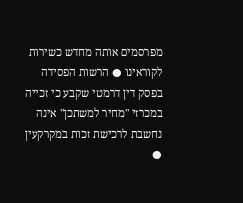מפרסמים אותה מחדש כשירות לקוראינו ● הרשות הפסידה בפסק דין דרמטי שקבע כי זכייה במכרזי "מחיר למשתכן" אינה נחשבת לרכישת זכות במקרקעין ●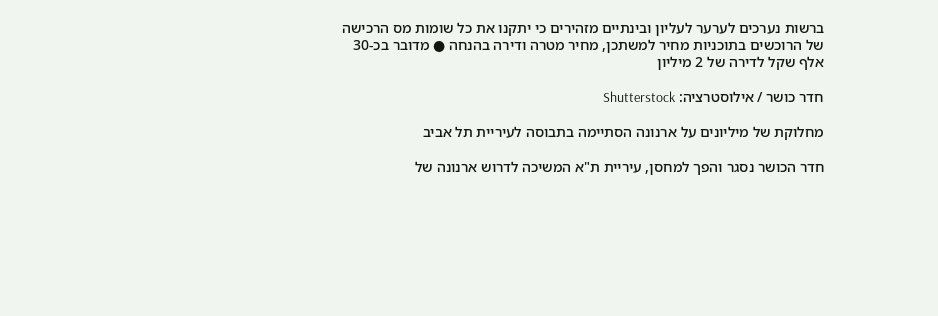ברשות נערכים לערער לעליון ובינתיים מזהירים כי יתקנו את כל שומות מס הרכישה של הרוכשים בתוכניות מחיר למשתכן, מחיר מטרה ודירה בהנחה ● מדובר בכ-30 אלף שקל לדירה של 2 מיליון

חדר כושר / אילוסטרציה: Shutterstock

מחלוקת של מיליונים על ארנונה הסתיימה בתבוסה לעיריית תל אביב

חדר הכושר נסגר והפך למחסן, עיריית ת"א המשיכה לדרוש ארנונה של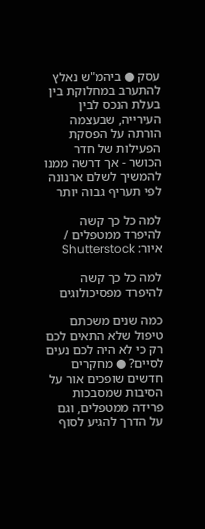עסק ● ביהמ"ש נאלץ להתערב במחלוקת בין בעלת הנכס לבין העירייה, שבעצמה הורתה על הפסקת הפעילות של חדר הכושר - אך דרשה ממנו להמשיך לשלם ארנונה לפי תעריף גבוה יותר

למה כל כך קשה להיפרד ממטפלים / איור: Shutterstock

למה כל כך קשה להיפרד מפסיכולוגים

כמה שנים משכתם טיפול שלא התאים לכם רק כי לא היה לכם נעים לסיים? ● מחקרים חדשים שופכים אור על הסיבות שמסבכות פרידה ממטפלים, וגם על הדרך להגיע לסוף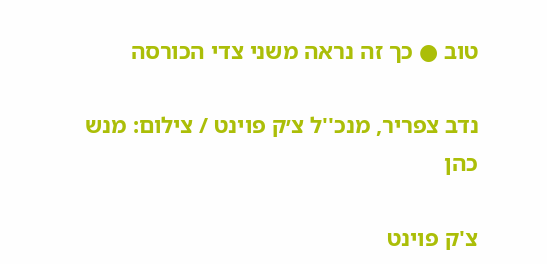טוב ● כך זה נראה משני צדי הכורסה

נדב צפריר, מנכ''ל צ׳ק פוינט / צילום: מנש כהן

צ'ק פוינט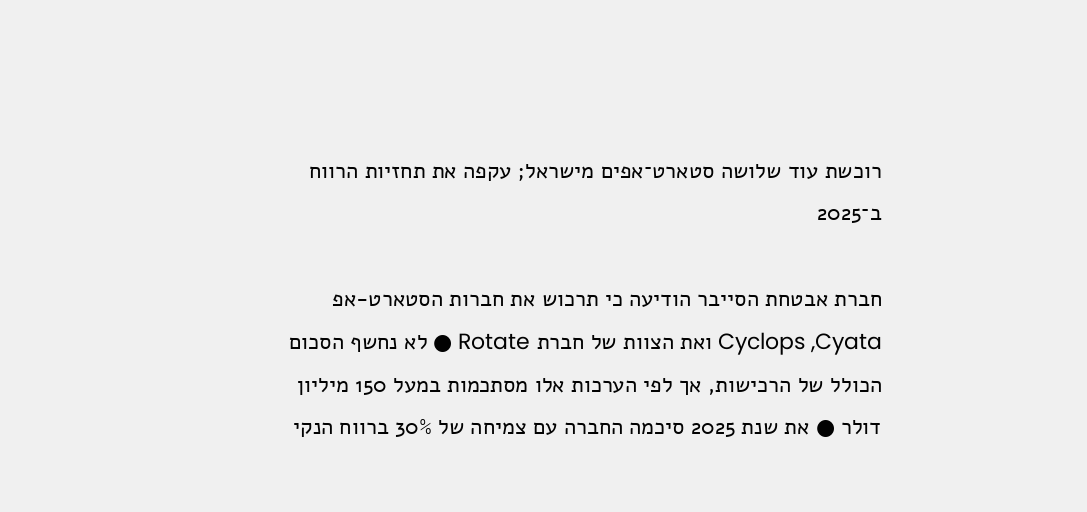רוכשת עוד שלושה סטארט־אפים מישראל; עקפה את תחזיות הרווח ב־2025

חברת אבטחת הסייבר הודיעה כי תרכוש את חברות הסטארט-אפ Cyclops ,Cyata ואת הצוות של חברת Rotate ● לא נחשף הסכום הכולל של הרכישות, אך לפי הערכות אלו מסתכמות במעל 150 מיליון דולר ● את שנת 2025 סיכמה החברה עם צמיחה של 30% ברווח הנקי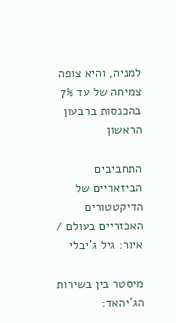למניה, והיא צופה צמיחה של עד 7% בהכנסות ברבעון הראשון

התחביבים הביזאריים של הדיקטטורים האכזריים בעולם / איור: גיל ג'יבלי

מיסטר בין בשירות הג'יהאד: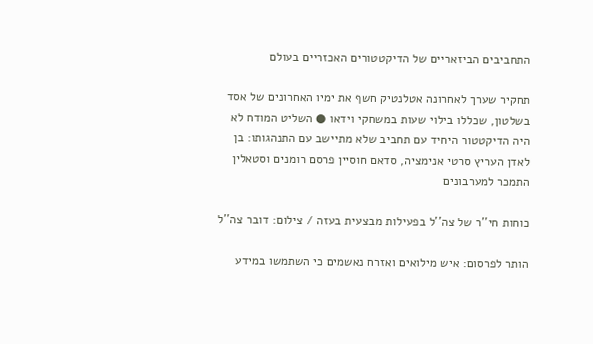התחביבים הביזאריים של הדיקטטורים האכזריים בעולם

תחקיר שערך לאחרונה אטלנטיק חשף את ימיו האחרונים של אסד בשלטון, שכללו בילוי שעות במשחקי וידאו ● השליט המודח לא היה הדיקטטור היחיד עם תחביב שלא מתיישב עם התנהגותו: בן לאדן העריץ סרטי אנימציה, סדאם חוסיין פרסם רומנים וסטאלין התמכר למערבונים

כוחות חי''ר של צה''ל בפעילות מבצעית בעזה / צילום: דובר צה''ל

הותר לפרסום: איש מילואים ואזרח נאשמים כי השתמשו במידע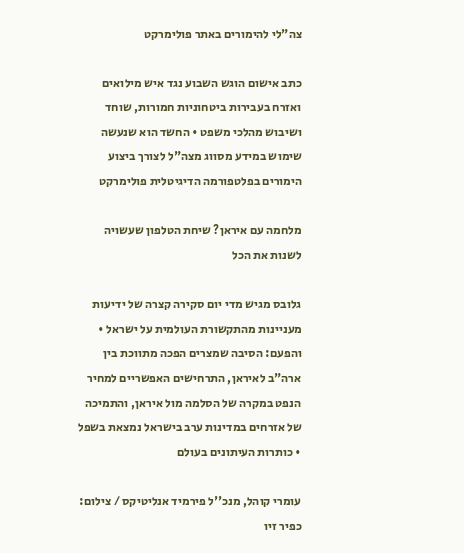צה"לי להימורים באתר פולימרקט

כתב אישום הוגש השבוע נגד איש מילואים ואזרח בעבירות ביטחוניות חמורות, שוחד ושיבוש מהלכי משפט • החשד הוא שנעשה שימוש במידע מסווג מצה"ל לצורך ביצוע הימורים בפלטפורמה הדיגיטלית פולימרקט

מלחמה עם איראן? שיחת הטלפון שעשויה לשנות את הכל

גלובס מגיש מדי יום סקירה קצרה של ידיעות מעניינות מהתקשורת העולמית על ישראל • והפעם: הסיבה שמצרים הפכה מתווכת בין ארה"ב לאיראן, התרחישים האפשריים למחיר הנפט במקרה של הסלמה מול איראן, והתמיכה של אזרחים במדינות ערב בישראל נמצאת בשפל • כותרות העיתונים בעולם

עומרי קוהל, מנכ''ל פירמיד אנליטיקס / צילום: כפיר זיו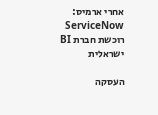אחרי ארמיס: ServiceNow רוכשת חברת BI ישראלית

העסקה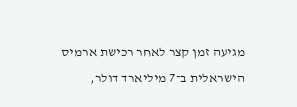מגיעה זמן קצר לאחר רכישת ארמיס הישראלית ב־7 מיליארד דולר,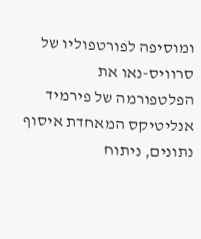ומוסיפה לפורטפוליו של סרוויס-נאו את הפלטפורמה של פירמיד אנליטיקס המאחדת איסוף נתונים, ניתוח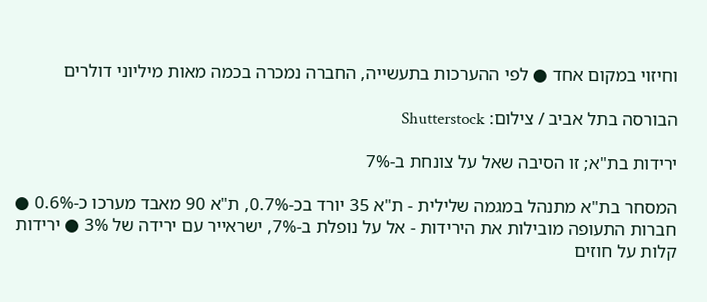וחיזוי במקום אחד ● לפי ההערכות בתעשייה, החברה נמכרה בכמה מאות מיליוני דולרים

הבורסה בתל אביב / צילום: Shutterstock

ירידות בת"א; זו הסיבה שאל על צונחת ב-7%

המסחר בת"א מתנהל במגמה שלילית - ת"א 35 יורד בכ-0.7%, ת"א 90 מאבד מערכו כ-0.6% ● חברות התעופה מובילות את הירידות - אל על נופלת ב-7%, ישראייר עם ירידה של 3% ● ירידות קלות על חוזים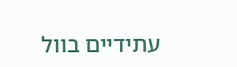עתידיים בוול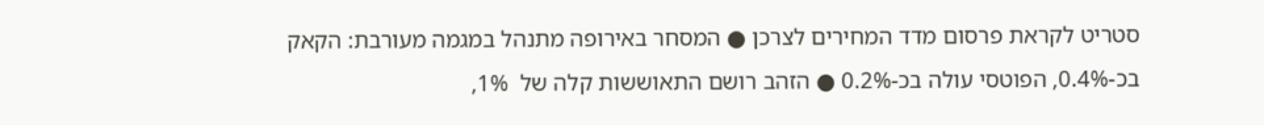סטריט לקראת פרסום מדד המחירים לצרכן ● המסחר באירופה מתנהל במגמה מעורבת: הקאק בכ-0.4%, הפוטסי עולה בכ-0.2% ● הזהב רושם התאוששות קלה של  1%,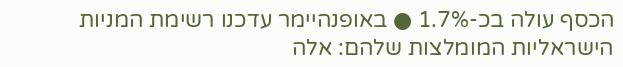הכסף עולה בכ-1.7% ● באופנהיימר עדכנו רשימת המניות הישראליות המומלצות שלהם: אלה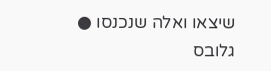שיצאו ואלה שנכנסו ● גלובס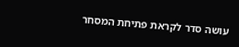עושה סדר לקראת פתיחת המסחר